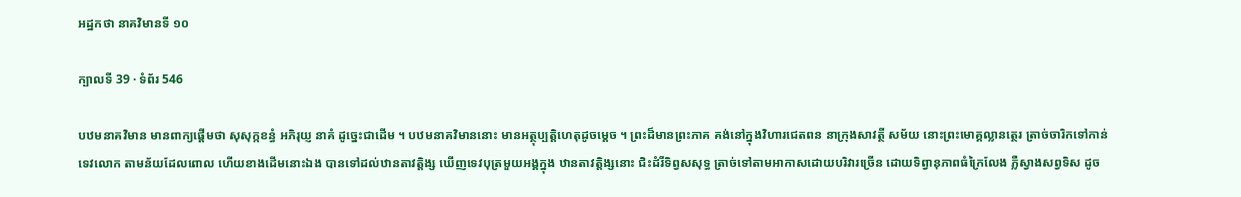អដ្ឋកថា នាគវិមានទី ១០

ក្បាលទី 39 · ទំព័រ 546

បឋមនាគវិមាន មានពាក្យផ្តើមថា សុសុក្កខន្ធំ អភិរុយ្ញ នាគំ ដូច្នេះជាដើម ។ បឋមនាគវិមាននោះ មានអត្ថុប្បត្តិហេតុដូចម្តេច ។ ព្រះដ៏មានព្រះភាគ គង់នៅក្នុងវិហារជេតពន នាក្រុងសាវត្ថី សម័យ នោះព្រះមោគ្គល្លានត្ថេរ ត្រាច់ចារិកទៅកាន់ទេវលោក តាមន័យដែលពោល ហើយខាងដើមនោះឯង បានទៅដល់ឋានតាវត្តិង្ស ឃើញទេវបុត្រមួយអង្គក្នុង ឋានតាវត្តិង្សនោះ ជិះដំរីទិព្វសសុទ្ធ ត្រាច់ទៅតាមអាកាសដោយបរិវារច្រើន ដោយទិព្វានុភាពធំក្រៃលែង ភ្លឺស្វាងសព្វទិស ដូច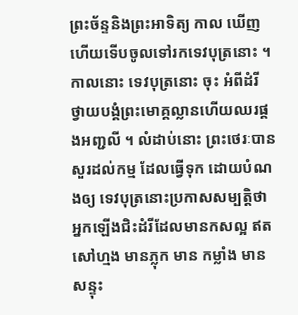ព្រះច័ន្ទនិងព្រះអាទិត្យ កាល ឃើញហើយទើបចូលទៅរកទេវបុត្រនោះ ។ កាលនោះ ទេវបុត្រនោះ ចុះ អំពីដំរី ថ្វាយបង្គំព្រះមោគ្គល្លានហើយឈរផ្គងអញ្ជលី ។ លំដាប់នោះ ព្រះថេរៈបានសួរដល់កម្ម ដែលធ្វើទុក ដោយបំណងឲ្យ ទេវបុត្រនោះប្រកាសសម្បត្តិថា អ្នកឡើងជិះដំរីដែលមានកសល្អ ឥតសៅហ្មង មានភ្លុក មាន កម្លាំង មានសន្ទុះ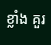ខ្លាំង គួរ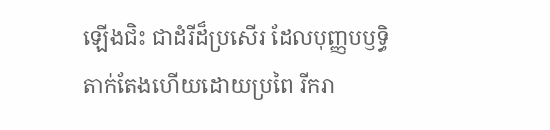ឡើងជិះ ជាដំរីដ៏ប្រសើរ ដែលបុញ្ញបឫទ្ធិតាក់តែងហើយដោយប្រពៃ រីករា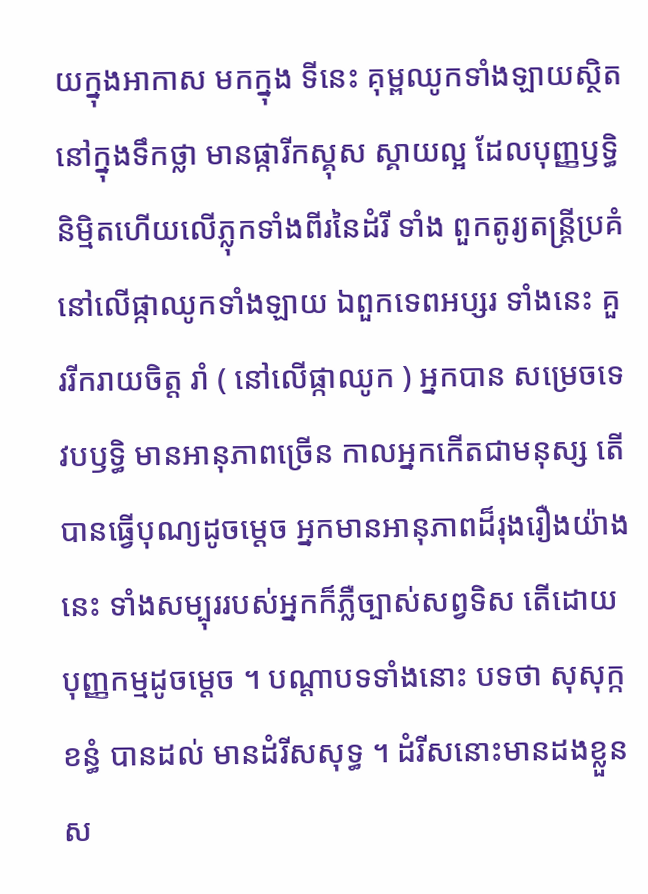យក្នុងអាកាស មកក្នុង ទីនេះ គុម្ពឈូកទាំងឡាយស្ថិតនៅក្នុងទឹកថ្លា មានផ្ការីកស្គុស ស្គាយល្អ ដែលបុញ្ញឫទ្ធិនិម្មិតហើយលើភ្លុកទាំងពីរនៃដំរី ទាំង ពួកតូរ្យតន្រ្តីប្រគំនៅលើផ្កាឈូកទាំងឡាយ ឯពួកទេពអប្សរ ទាំងនេះ គួររីករាយចិត្ត រាំ ( នៅលើផ្កាឈូក ) អ្នកបាន សម្រេចទេវបឫទ្ធិ មានអានុភាពច្រើន កាលអ្នកកើតជាមនុស្ស តើបានធ្វើបុណ្យដូចម្តេច អ្នកមានអានុភាពដ៏រុងរឿងយ៉ាងនេះ ទាំងសម្បុររបស់អ្នកក៏ភ្លឺច្បាស់សព្វទិស តើដោយបុញ្ញកម្មដូចម្តេច ។ បណ្តាបទទាំងនោះ បទថា សុសុក្កខន្ធំ បានដល់ មានដំរីសសុទ្ធ ។ ដំរីសនោះមានដងខ្លួនស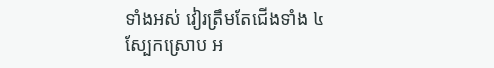ទាំងអស់ វៀរត្រឹមតែជើងទាំង ៤ ស្បែកស្រោប អ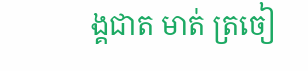ង្គជាត មាត់ ត្រចៀ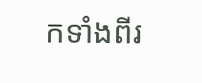កទាំងពីរ